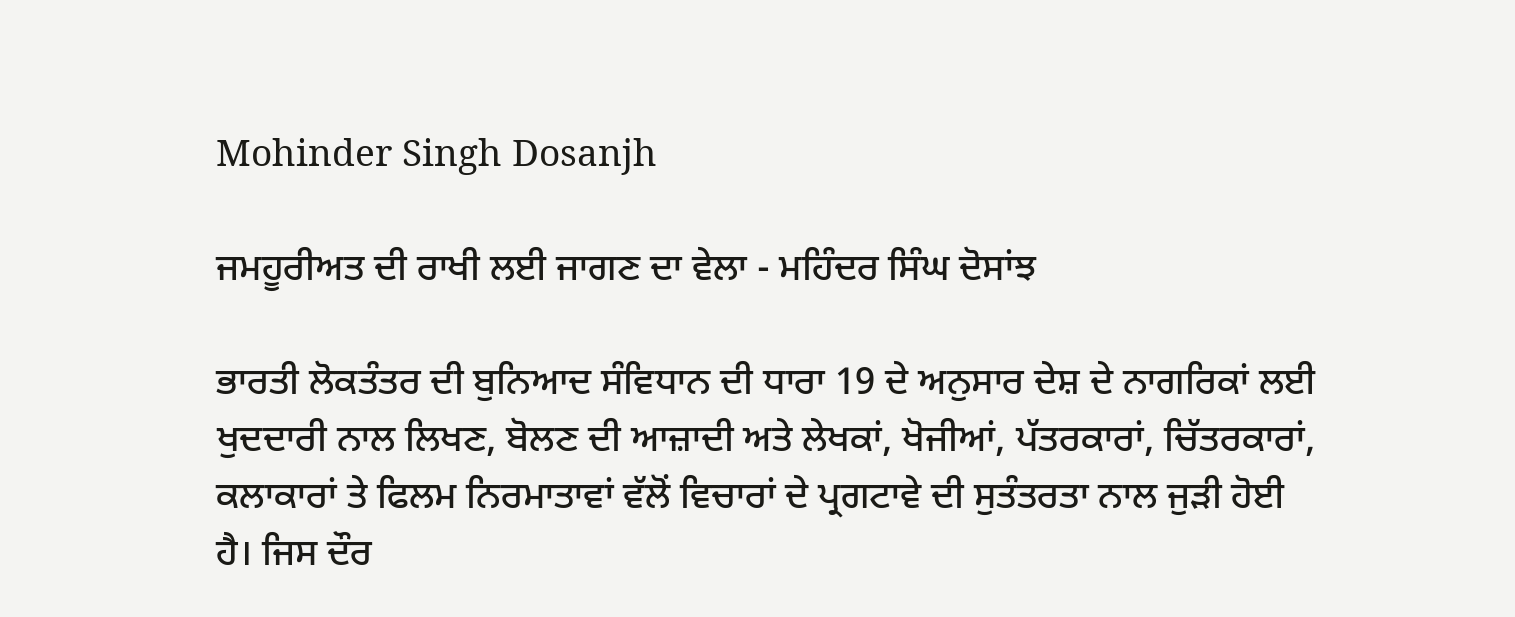Mohinder Singh Dosanjh

ਜਮਹੂਰੀਅਤ ਦੀ ਰਾਖੀ ਲਈ ਜਾਗਣ ਦਾ ਵੇਲਾ - ਮਹਿੰਦਰ ਸਿੰਘ ਦੋਸਾਂਝ

ਭਾਰਤੀ ਲੋਕਤੰਤਰ ਦੀ ਬੁਨਿਆਦ ਸੰਵਿਧਾਨ ਦੀ ਧਾਰਾ 19 ਦੇ ਅਨੁਸਾਰ ਦੇਸ਼ ਦੇ ਨਾਗਰਿਕਾਂ ਲਈ ਖੁਦਦਾਰੀ ਨਾਲ ਲਿਖਣ, ਬੋਲਣ ਦੀ ਆਜ਼ਾਦੀ ਅਤੇ ਲੇਖਕਾਂ, ਖੋਜੀਆਂ, ਪੱਤਰਕਾਰਾਂ, ਚਿੱਤਰਕਾਰਾਂ, ਕਲਾਕਾਰਾਂ ਤੇ ਫਿਲਮ ਨਿਰਮਾਤਾਵਾਂ ਵੱਲੋਂ ਵਿਚਾਰਾਂ ਦੇ ਪ੍ਰਗਟਾਵੇ ਦੀ ਸੁਤੰਤਰਤਾ ਨਾਲ ਜੁੜੀ ਹੋਈ ਹੈ। ਜਿਸ ਦੌਰ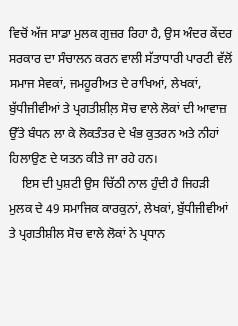ਵਿਚੋਂ ਅੱਜ ਸਾਡਾ ਮੁਲਕ ਗੁਜ਼ਰ ਰਿਹਾ ਹੈ, ਉਸ ਅੰਦਰ ਕੇਂਦਰ ਸਰਕਾਰ ਦਾ ਸੰਚਾਲਨ ਕਰਨ ਵਾਲੀ ਸੱਤਾਧਾਰੀ ਪਾਰਟੀ ਵੱਲੋਂ ਸਮਾਜ ਸੇਵਕਾਂ, ਜਮਹੂਰੀਅਤ ਦੇ ਰਾਖਿਆਂ, ਲੇਖਕਾਂ, ਬੁੱਧੀਜੀਵੀਆਂ ਤੇ ਪ੍ਰਗਤੀਸ਼ੀਲ਼ ਸੋਚ ਵਾਲੇ ਲੋਕਾਂ ਦੀ ਆਵਾਜ਼ ਉੱਤੇ ਬੰਧਨ ਲਾ ਕੇ ਲੋਕਤੰਤਰ ਦੇ ਖੰਭ ਕੁਤਰਨ ਅਤੇ ਨੀਹਾਂ ਹਿਲਾਉਣ ਦੇ ਯਤਨ ਕੀਤੇ ਜਾ ਰਹੇ ਹਨ।
    ਇਸ ਦੀ ਪੁਸ਼ਟੀ ਉਸ ਚਿੱਠੀ ਨਾਲ ਹੁੰਦੀ ਹੈ ਜਿਹੜੀ ਮੁਲਕ ਦੇ 49 ਸਮਾਜਿਕ ਕਾਰਕੁਨਾਂ, ਲੇਖਕਾਂ, ਬੁੱਧੀਜੀਵੀਆਂ ਤੇ ਪ੍ਰਗਤੀਸ਼ੀਲ ਸੋਚ ਵਾਲੇ ਲੋਕਾਂ ਨੇ ਪ੍ਰਧਾਨ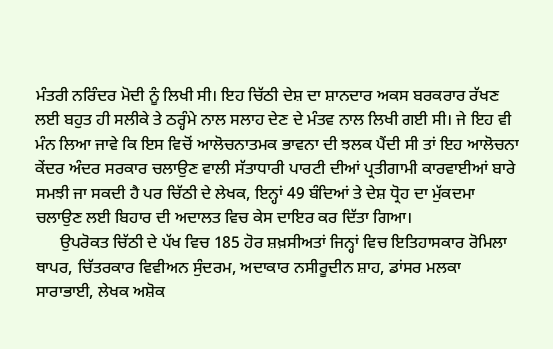ਮੰਤਰੀ ਨਰਿੰਦਰ ਮੋਦੀ ਨੂੰ ਲਿਖੀ ਸੀ। ਇਹ ਚਿੱਠੀ ਦੇਸ਼ ਦਾ ਸ਼ਾਨਦਾਰ ਅਕਸ ਬਰਕਰਾਰ ਰੱਖਣ ਲਈ ਬਹੁਤ ਹੀ ਸਲੀਕੇ ਤੇ ਠਰ੍ਹੰਮੇ ਨਾਲ ਸਲਾਹ ਦੇਣ ਦੇ ਮੰਤਵ ਨਾਲ ਲਿਖੀ ਗਈ ਸੀ। ਜੇ ਇਹ ਵੀ ਮੰਨ ਲਿਆ ਜਾਵੇ ਕਿ ਇਸ ਵਿਚੋਂ ਆਲੋਚਨਾਤਮਕ ਭਾਵਨਾ ਦੀ ਝਲਕ ਪੈਂਦੀ ਸੀ ਤਾਂ ਇਹ ਆਲੋਚਨਾ ਕੇਂਦਰ ਅੰਦਰ ਸਰਕਾਰ ਚਲਾਉਣ ਵਾਲੀ ਸੱਤਾਧਾਰੀ ਪਾਰਟੀ ਦੀਆਂ ਪ੍ਰਤੀਗਾਮੀ ਕਾਰਵਾਈਆਂ ਬਾਰੇ ਸਮਝੀ ਜਾ ਸਕਦੀ ਹੈ ਪਰ ਚਿੱਠੀ ਦੇ ਲੇਖਕ, ਇਨ੍ਹਾਂ 49 ਬੰਦਿਆਂ ਤੇ ਦੇਸ਼ ਧ੍ਰੋਹ ਦਾ ਮੁੱਕਦਮਾ ਚਲਾਉਣ ਲਈ ਬਿਹਾਰ ਦੀ ਅਦਾਲਤ ਵਿਚ ਕੇਸ ਦਾਇਰ ਕਰ ਦਿੱਤਾ ਗਿਆ।
      ਉਪਰੋਕਤ ਚਿੱਠੀ ਦੇ ਪੱਖ ਵਿਚ 185 ਹੋਰ ਸ਼ਖ਼ਸੀਅਤਾਂ ਜਿਨ੍ਹਾਂ ਵਿਚ ਇਤਿਹਾਸਕਾਰ ਰੋਮਿਲਾ ਥਾਪਰ, ਚਿੱਤਰਕਾਰ ਵਿਵੀਅਨ ਸੁੰਦਰਮ, ਅਦਾਕਾਰ ਨਸੀਰੂਦੀਨ ਸ਼ਾਹ, ਡਾਂਸਰ ਮਲਕਾ ਸਾਰਾਭਾਈ, ਲੇਖਕ ਅਸ਼ੋਕ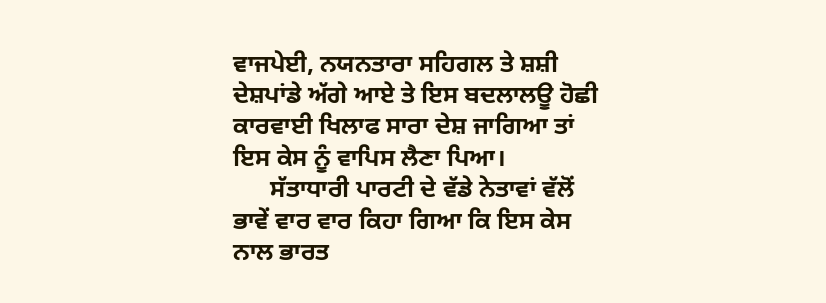ਵਾਜਪੇਈ, ਨਯਨਤਾਰਾ ਸਹਿਗਲ ਤੇ ਸ਼ਸ਼ੀ ਦੇਸ਼ਪਾਂਡੇ ਅੱਗੇ ਆਏ ਤੇ ਇਸ ਬਦਲਾਲਊ ਹੋਛੀ ਕਾਰਵਾਈ ਖਿਲਾਫ ਸਾਰਾ ਦੇਸ਼ ਜਾਗਿਆ ਤਾਂ ਇਸ ਕੇਸ ਨੂੰ ਵਾਪਿਸ ਲੈਣਾ ਪਿਆ।
      ਸੱਤਾਧਾਰੀ ਪਾਰਟੀ ਦੇ ਵੱਡੇ ਨੇਤਾਵਾਂ ਵੱਲੋਂ ਭਾਵੇਂ ਵਾਰ ਵਾਰ ਕਿਹਾ ਗਿਆ ਕਿ ਇਸ ਕੇਸ ਨਾਲ ਭਾਰਤ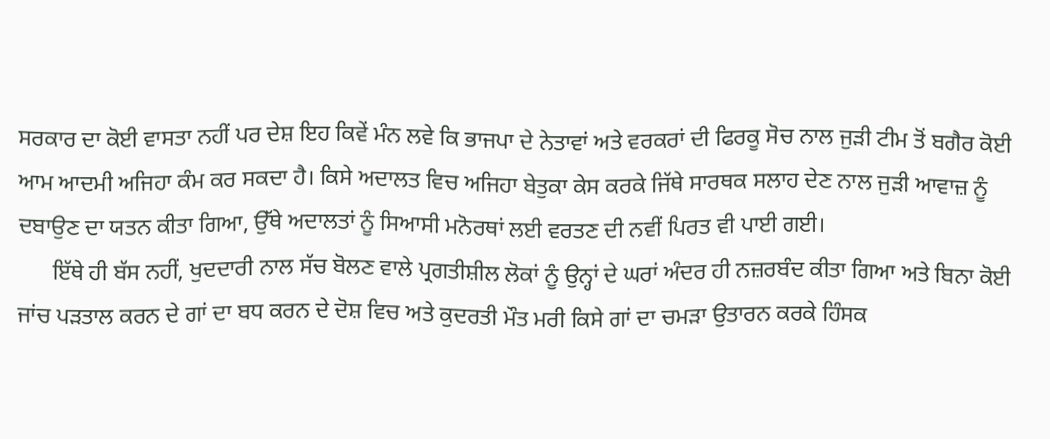ਸਰਕਾਰ ਦਾ ਕੋਈ ਵਾਸਤਾ ਨਹੀਂ ਪਰ ਦੇਸ਼ ਇਹ ਕਿਵੇਂ ਮੰਨ ਲਵੇ ਕਿ ਭਾਜਪਾ ਦੇ ਨੇਤਾਵਾਂ ਅਤੇ ਵਰਕਰਾਂ ਦੀ ਫਿਰਕੂ ਸੋਚ ਨਾਲ ਜੁੜੀ ਟੀਮ ਤੋਂ ਬਗੈਰ ਕੋਈ ਆਮ ਆਦਮੀ ਅਜਿਹਾ ਕੰਮ ਕਰ ਸਕਦਾ ਹੈ। ਕਿਸੇ ਅਦਾਲਤ ਵਿਚ ਅਜਿਹਾ ਬੇਤੁਕਾ ਕੇਸ ਕਰਕੇ ਜਿੱਥੇ ਸਾਰਥਕ ਸਲਾਹ ਦੇਣ ਨਾਲ ਜੁੜੀ ਆਵਾਜ਼ ਨੂੰ ਦਬਾਉਣ ਦਾ ਯਤਨ ਕੀਤਾ ਗਿਆ, ਉੱਥੇ ਅਦਾਲਤਾਂ ਨੂੰ ਸਿਆਸੀ ਮਨੋਰਥਾਂ ਲਈ ਵਰਤਣ ਦੀ ਨਵੀਂ ਪਿਰਤ ਵੀ ਪਾਈ ਗਈ।
      ਇੱਥੇ ਹੀ ਬੱਸ ਨਹੀਂ, ਖੁਦਦਾਰੀ ਨਾਲ ਸੱਚ ਬੋਲਣ ਵਾਲੇ ਪ੍ਰਗਤੀਸ਼ੀਲ ਲੋਕਾਂ ਨੂੰ ਉਨ੍ਹਾਂ ਦੇ ਘਰਾਂ ਅੰਦਰ ਹੀ ਨਜ਼ਰਬੰਦ ਕੀਤਾ ਗਿਆ ਅਤੇ ਬਿਨਾ ਕੋਈ ਜਾਂਚ ਪੜਤਾਲ ਕਰਨ ਦੇ ਗਾਂ ਦਾ ਬਧ ਕਰਨ ਦੇ ਦੋਸ਼ ਵਿਚ ਅਤੇ ਕੁਦਰਤੀ ਮੌਤ ਮਰੀ ਕਿਸੇ ਗਾਂ ਦਾ ਚਮੜਾ ਉਤਾਰਨ ਕਰਕੇ ਹਿੰਸਕ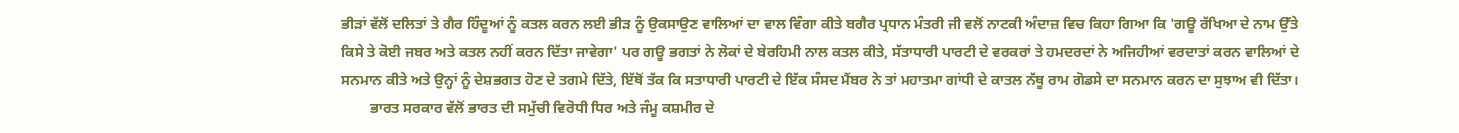ਭੀੜਾਂ ਵੱਲੋਂ ਦਲਿਤਾਂ ਤੇ ਗੈਰ ਹਿੰਦੂਆਂ ਨੂੰ ਕਤਲ ਕਰਨ ਲਈ ਭੀੜ ਨੂੰ ਉਕਸਾਉਣ ਵਾਲਿਆਂ ਦਾ ਵਾਲ ਵਿੰਗਾ ਕੀਤੇ ਬਗੈਰ ਪ੍ਰਧਾਨ ਮੰਤਰੀ ਜੀ ਵਲੋਂ ਨਾਟਕੀ ਅੰਦਾਜ਼ ਵਿਚ ਕਿਹਾ ਗਿਆ ਕਿ 'ਗਊ ਰੱਖਿਆ ਦੇ ਨਾਮ ਉੱਤੇ ਕਿਸੇ ਤੇ ਕੋਈ ਜਬਰ ਅਤੇ ਕਤਲ ਨਹੀਂ ਕਰਨ ਦਿੱਤਾ ਜਾਵੇਗਾ' ਪਰ ਗਊ ਭਗਤਾਂ ਨੇ ਲੋਕਾਂ ਦੇ ਬੇਰਹਿਮੀ ਨਾਲ ਕਤਲ ਕੀਤੇ, ਸੱਤਾਧਾਰੀ ਪਾਰਟੀ ਦੇ ਵਰਕਰਾਂ ਤੇ ਹਮਦਰਦਾਂ ਨੇ ਅਜਿਹੀਆਂ ਵਰਦਾਤਾਂ ਕਰਨ ਵਾਲਿਆਂ ਦੇ ਸਨਮਾਨ ਕੀਤੇ ਅਤੇ ਉਨ੍ਹਾਂ ਨੂੰ ਦੇਸ਼ਭਗਤ ਹੋਣ ਦੇ ਤਗਮੇ ਦਿੱਤੇ, ਇੱਥੋਂ ਤੱਕ ਕਿ ਸਤਾਧਾਰੀ ਪਾਰਟੀ ਦੇ ਇੱਕ ਸੰਸਦ ਮੈਂਬਰ ਨੇ ਤਾਂ ਮਹਾਤਮਾ ਗਾਂਧੀ ਦੇ ਕਾਤਲ ਨੱਥੂ ਰਾਮ ਗੋਡਸੇ ਦਾ ਸਨਮਾਨ ਕਰਨ ਦਾ ਸੁਝਾਅ ਵੀ ਦਿੱਤਾ।
        ਭਾਰਤ ਸਰਕਾਰ ਵੱਲੋਂ ਭਾਰਤ ਦੀ ਸਮੁੱਚੀ ਵਿਰੋਧੀ ਧਿਰ ਅਤੇ ਜੰਮੂ ਕਸ਼ਮੀਰ ਦੇ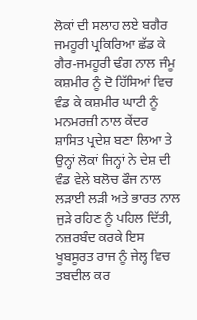ਲੋਕਾਂ ਦੀ ਸਲਾਹ ਲਏ ਬਗੈਰ ਜਮਹੂਰੀ ਪ੍ਰਕਿਰਿਆ ਛੱਡ ਕੇ ਗੈਰ-ਜਮਹੂਰੀ ਢੰਗ ਨਾਲ ਜੰਮੂ ਕਸ਼ਮੀਰ ਨੂੰ ਦੋ ਹਿੱਸਿਆਂ ਵਿਚ ਵੰਡ ਕੇ ਕਸ਼ਮੀਰ ਘਾਟੀ ਨੂੰ ਮਨਮਰਜ਼ੀ ਨਾਲ ਕੇਂਦਰ ਸ਼ਾਸਿਤ ਪ੍ਰਦੇਸ਼ ਬਣਾ ਲਿਆ ਤੇ ਉਨ੍ਹਾਂ ਲੋਕਾਂ ਜਿਨ੍ਹਾਂ ਨੇ ਦੇਸ਼ ਦੀ ਵੰਡ ਵੇਲੇ ਬਲੋਚ ਫੌਜ ਨਾਲ ਲੜਾਈ ਲੜੀ ਅਤੇ ਭਾਰਤ ਨਾਲ ਜੁੜੇ ਰਹਿਣ ਨੂੰ ਪਹਿਲ ਦਿੱਤੀ, ਨਜ਼ਰਬੰਦ ਕਰਕੇ ਇਸ ਖੂਬਸੂਰਤ ਰਾਜ ਨੂੰ ਜੇਲ੍ਹ ਵਿਚ ਤਬਦੀਲ ਕਰ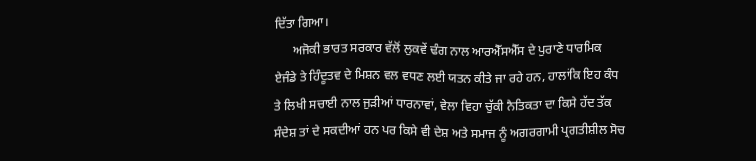ਦਿੱਤਾ ਗਿਆ।
      ਅਜੋਕੀ ਭਾਰਤ ਸਰਕਾਰ ਵੱਲੋਂ ਲੁਕਵੇਂ ਢੰਗ ਨਾਲ ਆਰਐੱਸਐੱਸ ਦੇ ਪੁਰਾਣੇ ਧਾਰਮਿਕ ਏਜੰਡੇ ਤੇ ਹਿੰਦੂਤਵ ਦੇ ਮਿਸ਼ਨ ਵਲ ਵਧਣ ਲਈ ਯਤਨ ਕੀਤੇ ਜਾ ਰਹੇ ਹਨ, ਹਾਲਾਂਕਿ ਇਹ ਕੰਧ ਤੇ ਲਿਖੀ ਸਚਾਈ ਨਾਲ ਜੁੜੀਆਂ ਧਾਰਨਾਵਾਂ, ਵੇਲਾ ਵਿਹਾ ਚੁੱਕੀ ਨੈਤਿਕਤਾ ਦਾ ਕਿਸੇ ਹੱਦ ਤੱਕ ਸੰਦੇਸ਼ ਤਾਂ ਦੇ ਸਕਦੀਆਂ ਹਨ ਪਰ ਕਿਸੇ ਵੀ ਦੇਸ਼ ਅਤੇ ਸਮਾਜ ਨੂੰ ਅਗਰਗਾਮੀ ਪ੍ਰਗਤੀਸ਼ੀਲ ਸੋਚ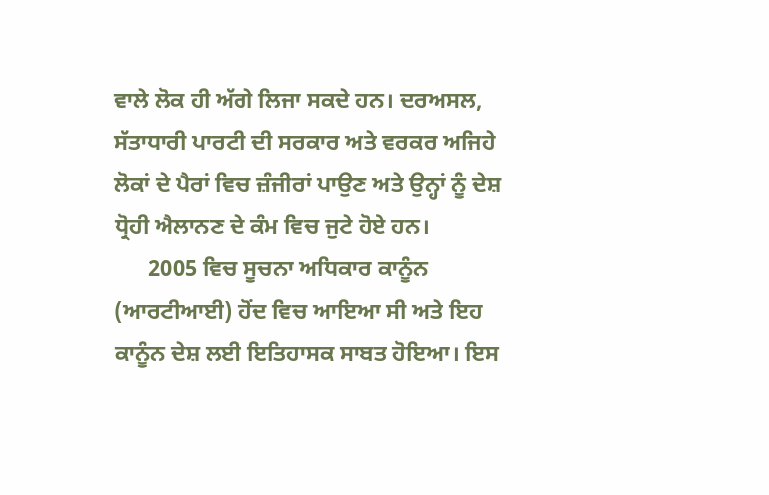ਵਾਲੇ ਲੋਕ ਹੀ ਅੱਗੇ ਲਿਜਾ ਸਕਦੇ ਹਨ। ਦਰਅਸਲ, ਸੱਤਾਧਾਰੀ ਪਾਰਟੀ ਦੀ ਸਰਕਾਰ ਅਤੇ ਵਰਕਰ ਅਜਿਹੇ ਲੋਕਾਂ ਦੇ ਪੈਰਾਂ ਵਿਚ ਜ਼ੰਜੀਰਾਂ ਪਾਉਣ ਅਤੇ ਉਨ੍ਹਾਂ ਨੂੰ ਦੇਸ਼ ਧ੍ਰੋਹੀ ਐਲਾਨਣ ਦੇ ਕੰਮ ਵਿਚ ਜੁਟੇ ਹੋਏ ਹਨ।
      2005 ਵਿਚ ਸੂਚਨਾ ਅਧਿਕਾਰ ਕਾਨੂੰਨ (ਆਰਟੀਆਈ) ਹੋਂਦ ਵਿਚ ਆਇਆ ਸੀ ਅਤੇ ਇਹ ਕਾਨੂੰਨ ਦੇਸ਼ ਲਈ ਇਤਿਹਾਸਕ ਸਾਬਤ ਹੋਇਆ। ਇਸ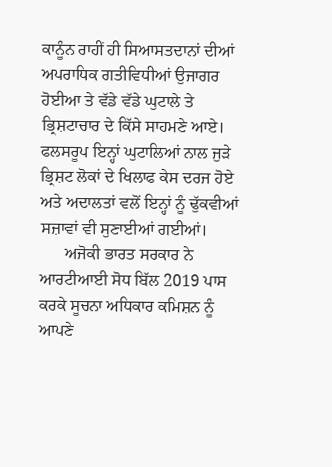ਕਾਨੂੰਨ ਰਾਹੀਂ ਹੀ ਸਿਆਸਤਦਾਨਾਂ ਦੀਆਂ ਅਪਰਾਧਿਕ ਗਤੀਵਿਧੀਆਂ ਉਜਾਗਰ ਹੋਈਆ ਤੇ ਵੱਡੇ ਵੱਡੇ ਘੁਟਾਲੇ ਤੇ ਭ੍ਰਿਸ਼ਟਾਚਾਰ ਦੇ ਕਿੱਸੇ ਸਾਹਮਣੇ ਆਏ। ਫਲਸਰੂਪ ਇਨ੍ਹਾਂ ਘੁਟਾਲਿਆਂ ਨਾਲ ਜੁੜੇ ਭ੍ਰਿਸ਼ਟ ਲੋਕਾਂ ਦੇ ਖਿਲਾਫ ਕੇਸ ਦਰਜ ਹੋਏ ਅਤੇ ਅਦਾਲਤਾਂ ਵਲੋਂ ਇਨ੍ਹਾਂ ਨੂੰ ਢੁੱਕਵੀਆਂ ਸਜ਼ਾਵਾਂ ਵੀ ਸੁਣਾਈਆਂ ਗਈਆਂ।
      ਅਜੋਕੀ ਭਾਰਤ ਸਰਕਾਰ ਨੇ ਆਰਟੀਆਈ ਸੋਧ ਬਿੱਲ 2019 ਪਾਸ ਕਰਕੇ ਸੂਚਨਾ ਅਧਿਕਾਰ ਕਮਿਸ਼ਨ ਨੂੰ ਆਪਣੇ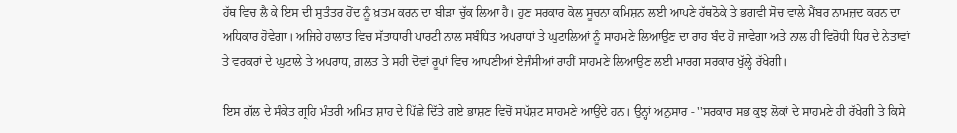ਹੱਥ ਵਿਚ ਲੈ ਕੇ ਇਸ ਦੀ ਸੁਤੰਤਰ ਹੋਂਦ ਨੂੰ ਖ਼ਤਮ ਕਰਨ ਦਾ ਬੀੜਾ ਚੁੱਕ ਲਿਆ ਹੈ। ਹੁਣ ਸਰਕਾਰ ਕੋਲ ਸੂਚਨਾ ਕਮਿਸ਼ਨ ਲਈ ਆਪਣੇ ਹੱਥਠੋਕੇ ਤੇ ਭਗਵੀ ਸੋਚ ਵਾਲੇ ਮੈਂਬਰ ਨਾਮਜ਼ਦ ਕਰਨ ਦਾ ਅਧਿਕਾਰ ਹੋਵੇਗਾ। ਅਜਿਹੇ ਹਾਲਾਤ ਵਿਚ ਸੱਤਾਧਾਰੀ ਪਾਰਟੀ ਨਾਲ ਸਬੰਧਿਤ ਅਪਰਾਧਾਂ ਤੇ ਘੁਟਾਲਿਆਂ ਨੂੰ ਸਾਹਮਣੇ ਲਿਆਉਣ ਦਾ ਰਾਹ ਬੰਦ ਹੋ ਜਾਵੇਗਾ ਅਤੇ ਨਾਲ ਹੀ ਵਿਰੋਧੀ ਧਿਰ ਦੇ ਨੇਤਾਵਾਂ ਤੇ ਵਰਕਰਾਂ ਦੇ ਘੁਟਾਲੇ ਤੇ ਅਪਰਾਧ, ਗ਼ਲਤ ਤੇ ਸਹੀ ਦੋਵਾਂ ਰੂਪਾਂ ਵਿਚ ਆਪਣੀਆਂ ਏਜੰਸੀਆਂ ਰਾਹੀਂ ਸਾਹਮਣੇ ਲਿਆਉਣ ਲਈ ਮਾਰਗ ਸਰਕਾਰ ਖੁੱਲ੍ਹੇ ਰੱਖੇਗੀ।

ਇਸ ਗੱਲ ਦੇ ਸੰਕੇਤ ਗ੍ਰਹਿ ਮੰਤਰੀ ਅਮਿਤ ਸ਼ਾਹ ਦੇ ਪਿੱਛੇ ਦਿੱਤੇ ਗਏ ਭਾਸ਼ਣ ਵਿਚੋਂ ਸਪੱਸ਼ਟ ਸਾਹਮਣੇ ਆਉਂਦੇ ਹਨ। ਉਨ੍ਹਾਂ ਅਨੁਸਾਰ - ''ਸਰਕਾਰ ਸਭ ਕੁਝ ਲੋਕਾਂ ਦੇ ਸਾਹਮਣੇ ਹੀ ਰੱਖੇਗੀ ਤੇ ਕਿਸੇ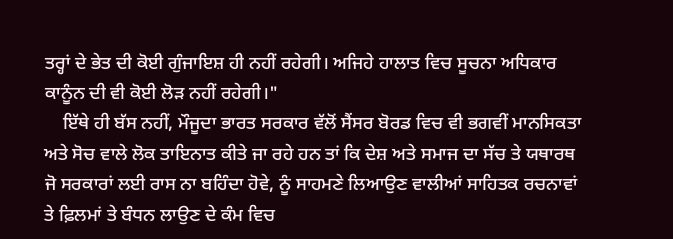ਤਰ੍ਹਾਂ ਦੇ ਭੇਤ ਦੀ ਕੋਈ ਗੁੰਜਾਇਸ਼ ਹੀ ਨਹੀਂ ਰਹੇਗੀ। ਅਜਿਹੇ ਹਾਲਾਤ ਵਿਚ ਸੂਚਨਾ ਅਧਿਕਾਰ ਕਾਨੂੰਨ ਦੀ ਵੀ ਕੋਈ ਲੋੜ ਨਹੀਂ ਰਹੇਗੀ।"
    ਇੱਥੇ ਹੀ ਬੱਸ ਨਹੀਂ, ਮੌਜੂਦਾ ਭਾਰਤ ਸਰਕਾਰ ਵੱਲੋਂ ਸੈਂਸਰ ਬੋਰਡ ਵਿਚ ਵੀ ਭਗਵੀਂ ਮਾਨਸਿਕਤਾ ਅਤੇ ਸੋਚ ਵਾਲੇ ਲੋਕ ਤਾਇਨਾਤ ਕੀਤੇ ਜਾ ਰਹੇ ਹਨ ਤਾਂ ਕਿ ਦੇਸ਼ ਅਤੇ ਸਮਾਜ ਦਾ ਸੱਚ ਤੇ ਯਥਾਰਥ ਜੋ ਸਰਕਾਰਾਂ ਲਈ ਰਾਸ ਨਾ ਬਹਿੰਦਾ ਹੋਵੇ, ਨੂੰ ਸਾਹਮਣੇ ਲਿਆਉਣ ਵਾਲੀਆਂ ਸਾਹਿਤਕ ਰਚਨਾਵਾਂ ਤੇ ਫ਼ਿਲਮਾਂ ਤੇ ਬੰਧਨ ਲਾਉਣ ਦੇ ਕੰਮ ਵਿਚ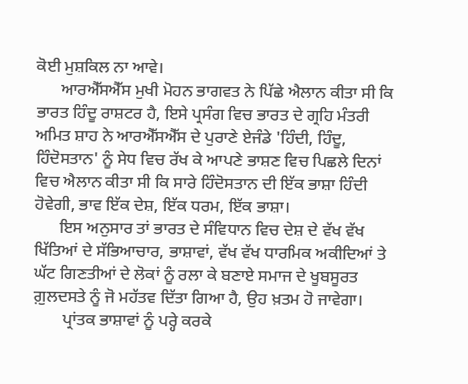ਕੋਈ ਮੁਸ਼ਕਿਲ ਨਾ ਆਵੇ।
      ਆਰਐੱਸਐੱਸ ਮੁਖੀ ਮੋਹਨ ਭਾਗਵਤ ਨੇ ਪਿੱਛੇ ਐਲਾਨ ਕੀਤਾ ਸੀ ਕਿ ਭਾਰਤ ਹਿੰਦੂ ਰਾਸ਼ਟਰ ਹੈ, ਇਸੇ ਪ੍ਰਸੰਗ ਵਿਚ ਭਾਰਤ ਦੇ ਗ੍ਰਹਿ ਮੰਤਰੀ ਅਮਿਤ ਸ਼ਾਹ ਨੇ ਆਰਐੱਸਐੱਸ ਦੇ ਪੁਰਾਣੇ ਏਜੰਡੇ 'ਹਿੰਦੀ, ਹਿੰਦੂ, ਹਿੰਦੋਸਤਾਨ' ਨੂੰ ਸੇਧ ਵਿਚ ਰੱਖ ਕੇ ਆਪਣੇ ਭਾਸ਼ਣ ਵਿਚ ਪਿਛਲੇ ਦਿਨਾਂ ਵਿਚ ਐਲਾਨ ਕੀਤਾ ਸੀ ਕਿ ਸਾਰੇ ਹਿੰਦੋਸਤਾਨ ਦੀ ਇੱਕ ਭਾਸ਼ਾ ਹਿੰਦੀ ਹੋਵੇਗੀ, ਭਾਵ ਇੱਕ ਦੇਸ਼, ਇੱਕ ਧਰਮ, ਇੱਕ ਭਾਸ਼ਾ।
      ਇਸ ਅਨੁਸਾਰ ਤਾਂ ਭਾਰਤ ਦੇ ਸੰਵਿਧਾਨ ਵਿਚ ਦੇਸ਼ ਦੇ ਵੱਖ ਵੱਖ ਖਿੱਤਿਆਂ ਦੇ ਸੱਭਿਆਚਾਰ, ਭਾਸ਼ਾਵਾਂ, ਵੱਖ ਵੱਖ ਧਾਰਮਿਕ ਅਕੀਦਿਆਂ ਤੇ ਘੱਟ ਗਿਣਤੀਆਂ ਦੇ ਲੋਕਾਂ ਨੂੰ ਰਲਾ ਕੇ ਬਣਾਏ ਸਮਾਜ ਦੇ ਖੂਬਸੂਰਤ ਗ਼ੁਲਦਸਤੇ ਨੂੰ ਜੋ ਮਹੱਤਵ ਦਿੱਤਾ ਗਿਆ ਹੈ, ਉਹ ਖ਼ਤਮ ਹੋ ਜਾਵੇਗਾ।
       ਪ੍ਰਾਂਤਕ ਭਾਸ਼ਾਵਾਂ ਨੂੰ ਪਰ੍ਹੇ ਕਰਕੇ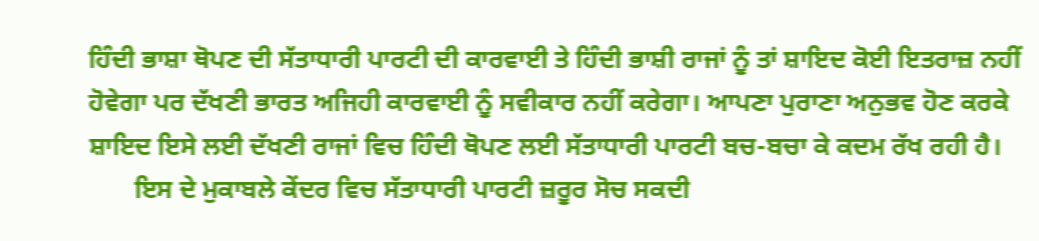ਹਿੰਦੀ ਭਾਸ਼ਾ ਥੋਪਣ ਦੀ ਸੱਤਾਧਾਰੀ ਪਾਰਟੀ ਦੀ ਕਾਰਵਾਈ ਤੇ ਹਿੰਦੀ ਭਾਸ਼ੀ ਰਾਜਾਂ ਨੂੰ ਤਾਂ ਸ਼ਾਇਦ ਕੋਈ ਇਤਰਾਜ਼ ਨਹੀਂ ਹੋਵੇਗਾ ਪਰ ਦੱਖਣੀ ਭਾਰਤ ਅਜਿਹੀ ਕਾਰਵਾਈ ਨੂੰ ਸਵੀਕਾਰ ਨਹੀਂ ਕਰੇਗਾ। ਆਪਣਾ ਪੁਰਾਣਾ ਅਨੁਭਵ ਹੋਣ ਕਰਕੇ ਸ਼ਾਇਦ ਇਸੇ ਲਈ ਦੱਖਣੀ ਰਾਜਾਂ ਵਿਚ ਹਿੰਦੀ ਥੋਪਣ ਲਈ ਸੱਤਾਧਾਰੀ ਪਾਰਟੀ ਬਚ-ਬਚਾ ਕੇ ਕਦਮ ਰੱਖ ਰਹੀ ਹੈ।
       ਇਸ ਦੇ ਮੁਕਾਬਲੇ ਕੇਂਦਰ ਵਿਚ ਸੱਤਾਧਾਰੀ ਪਾਰਟੀ ਜ਼ਰੂਰ ਸੋਚ ਸਕਦੀ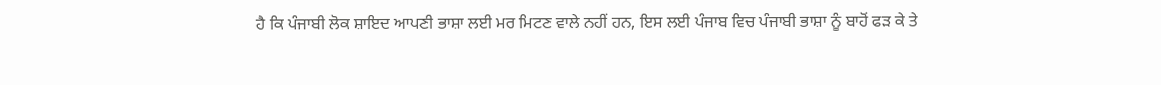ਹੈ ਕਿ ਪੰਜਾਬੀ ਲੋਕ ਸ਼ਾਇਦ ਆਪਣੀ ਭਾਸ਼ਾ ਲਈ ਮਰ ਮਿਟਣ ਵਾਲੇ ਨਹੀਂ ਹਨ, ਇਸ ਲਈ ਪੰਜਾਬ ਵਿਚ ਪੰਜਾਬੀ ਭਾਸ਼ਾ ਨੂੰ ਬਾਹੋਂ ਫੜ ਕੇ ਤੇ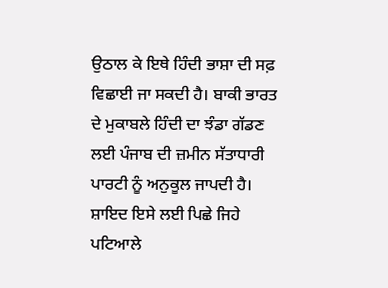ਉਠਾਲ ਕੇ ਇਥੇ ਹਿੰਦੀ ਭਾਸ਼ਾ ਦੀ ਸਫ਼ ਵਿਛਾਈ ਜਾ ਸਕਦੀ ਹੈ। ਬਾਕੀ ਭਾਰਤ ਦੇ ਮੁਕਾਬਲੇ ਹਿੰਦੀ ਦਾ ਝੰਡਾ ਗੱਡਣ ਲਈ ਪੰਜਾਬ ਦੀ ਜ਼ਮੀਨ ਸੱਤਾਧਾਰੀ ਪਾਰਟੀ ਨੂੰ ਅਨੁਕੂਲ ਜਾਪਦੀ ਹੈ। ਸ਼ਾਇਦ ਇਸੇ ਲਈ ਪਿਛੇ ਜਿਹੇ ਪਟਿਆਲੇ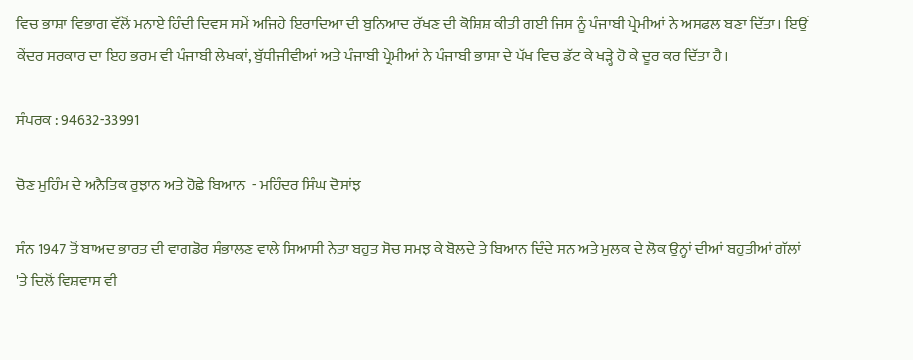ਵਿਚ ਭਾਸ਼ਾ ਵਿਭਾਗ ਵੱਲੋਂ ਮਨਾਏ ਹਿੰਦੀ ਦਿਵਸ ਸਮੇਂ ਅਜਿਹੇ ਇਰਾਦਿਆ ਦੀ ਬੁਨਿਆਦ ਰੱਖਣ ਦੀ ਕੋਸ਼ਿਸ਼ ਕੀਤੀ ਗਈ ਜਿਸ ਨੂੰ ਪੰਜਾਬੀ ਪ੍ਰੇਮੀਆਂ ਨੇ ਅਸਫਲ ਬਣਾ ਦਿੱਤਾ। ਇਉਂ ਕੇਂਦਰ ਸਰਕਾਰ ਦਾ ਇਹ ਭਰਮ ਵੀ ਪੰਜਾਬੀ ਲੇਖਕਾਂ, ਬੁੱਧੀਜੀਵੀਆਂ ਅਤੇ ਪੰਜਾਬੀ ਪ੍ਰੇਮੀਆਂ ਨੇ ਪੰਜਾਬੀ ਭਾਸ਼ਾ ਦੇ ਪੱਖ ਵਿਚ ਡੱਟ ਕੇ ਖੜ੍ਹੇ ਹੋ ਕੇ ਦੂਰ ਕਰ ਦਿੱਤਾ ਹੈ।

ਸੰਪਰਕ : 94632-33991

ਚੋਣ ਮੁਹਿੰਮ ਦੇ ਅਨੈਤਿਕ ਰੁਝਾਨ ਅਤੇ ਹੋਛੇ ਬਿਆਨ  - ਮਹਿੰਦਰ ਸਿੰਘ ਦੋਸਾਂਝ

ਸੰਨ 1947 ਤੋਂ ਬਾਅਦ ਭਾਰਤ ਦੀ ਵਾਗਡੋਰ ਸੰਭਾਲਣ ਵਾਲੇ ਸਿਆਸੀ ਨੇਤਾ ਬਹੁਤ ਸੋਚ ਸਮਝ ਕੇ ਬੋਲਦੇ ਤੇ ਬਿਆਨ ਦਿੰਦੇ ਸਨ ਅਤੇ ਮੁਲਕ ਦੇ ਲੋਕ ਉਨ੍ਹਾਂ ਦੀਆਂ ਬਹੁਤੀਆਂ ਗੱਲਾਂ 'ਤੇ ਦਿਲੋਂ ਵਿਸ਼ਵਾਸ ਵੀ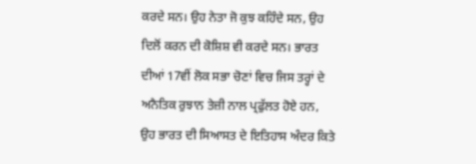ਕਰਦੇ ਸਨ। ਉਹ ਨੇਤਾ ਜੋ ਕੁਝ ਕਹਿੰਦੇ ਸਨ, ਉਹ ਦਿਲੋਂ ਕਰਨ ਦੀ ਕੋਸ਼ਿਸ਼ ਵੀ ਕਰਦੇ ਸਨ। ਭਾਰਤ ਦੀਆਂ 17ਵੀਂ ਲੋਕ ਸਭਾ ਚੋਣਾਂ ਵਿਚ ਜਿਸ ਤਰ੍ਹਾਂ ਦੇ ਅਨੈਤਿਕ ਰੁਝਾਨ ਤੇਜ਼ੀ ਨਾਲ ਪ੍ਰਫੁੱਲਤ ਹੋਏ ਹਨ, ਉਹ ਭਾਰਤ ਦੀ ਸਿਆਸਤ ਦੇ ਇਤਿਹਾਸ ਅੰਦਰ ਕਿਤੇ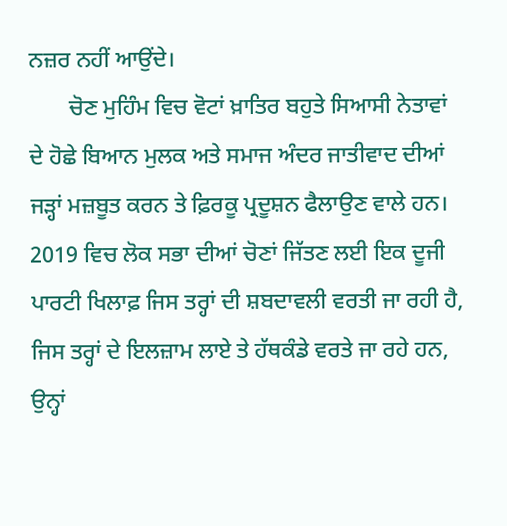ਨਜ਼ਰ ਨਹੀਂ ਆਉਂਦੇ।
       ਚੋਣ ਮੁਹਿੰਮ ਵਿਚ ਵੋਟਾਂ ਖ਼ਾਤਿਰ ਬਹੁਤੇ ਸਿਆਸੀ ਨੇਤਾਵਾਂ ਦੇ ਹੋਛੇ ਬਿਆਨ ਮੁਲਕ ਅਤੇ ਸਮਾਜ ਅੰਦਰ ਜਾਤੀਵਾਦ ਦੀਆਂ ਜੜ੍ਹਾਂ ਮਜ਼ਬੂਤ ਕਰਨ ਤੇ ਫ਼ਿਰਕੂ ਪ੍ਰਦੂਸ਼ਨ ਫੈਲਾਉਣ ਵਾਲੇ ਹਨ। 2019 ਵਿਚ ਲੋਕ ਸਭਾ ਦੀਆਂ ਚੋਣਾਂ ਜਿੱਤਣ ਲਈ ਇਕ ਦੂਜੀ ਪਾਰਟੀ ਖਿਲਾਫ਼ ਜਿਸ ਤਰ੍ਹਾਂ ਦੀ ਸ਼ਬਦਾਵਲੀ ਵਰਤੀ ਜਾ ਰਹੀ ਹੈ, ਜਿਸ ਤਰ੍ਹਾਂ ਦੇ ਇਲਜ਼ਾਮ ਲਾਏ ਤੇ ਹੱਥਕੰਡੇ ਵਰਤੇ ਜਾ ਰਹੇ ਹਨ, ਉਨ੍ਹਾਂ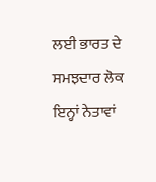ਲਈ ਭਾਰਤ ਦੇ ਸਮਝਦਾਰ ਲੋਕ ਇਨ੍ਹਾਂ ਨੇਤਾਵਾਂ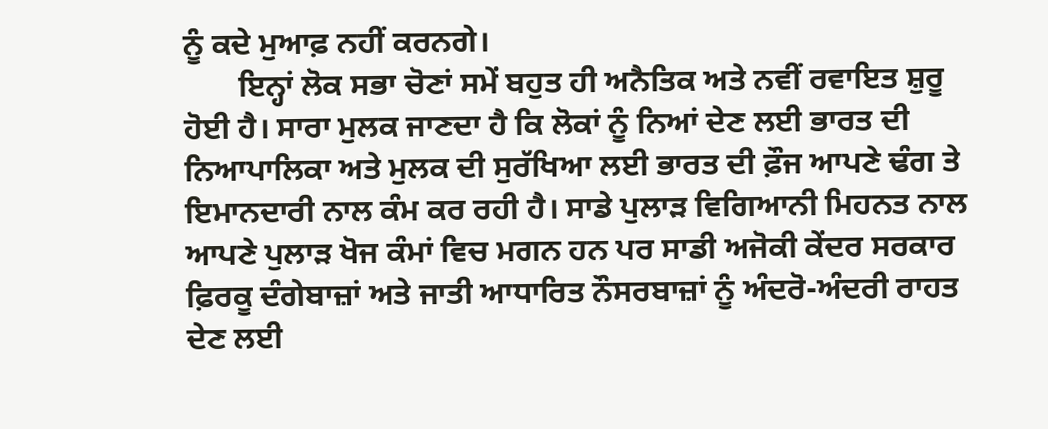ਨੂੰ ਕਦੇ ਮੁਆਫ਼ ਨਹੀਂ ਕਰਨਗੇ।
       ਇਨ੍ਹਾਂ ਲੋਕ ਸਭਾ ਚੋਣਾਂ ਸਮੇਂ ਬਹੁਤ ਹੀ ਅਨੈਤਿਕ ਅਤੇ ਨਵੀਂ ਰਵਾਇਤ ਸ਼ੁਰੂ ਹੋਈ ਹੈ। ਸਾਰਾ ਮੁਲਕ ਜਾਣਦਾ ਹੈ ਕਿ ਲੋਕਾਂ ਨੂੰ ਨਿਆਂ ਦੇਣ ਲਈ ਭਾਰਤ ਦੀ ਨਿਆਪਾਲਿਕਾ ਅਤੇ ਮੁਲਕ ਦੀ ਸੁਰੱਖਿਆ ਲਈ ਭਾਰਤ ਦੀ ਫ਼ੌਜ ਆਪਣੇ ਢੰਗ ਤੇ ਇਮਾਨਦਾਰੀ ਨਾਲ ਕੰਮ ਕਰ ਰਹੀ ਹੈ। ਸਾਡੇ ਪੁਲਾੜ ਵਿਗਿਆਨੀ ਮਿਹਨਤ ਨਾਲ ਆਪਣੇ ਪੁਲਾੜ ਖੋਜ ਕੰਮਾਂ ਵਿਚ ਮਗਨ ਹਨ ਪਰ ਸਾਡੀ ਅਜੋਕੀ ਕੇਂਦਰ ਸਰਕਾਰ ਫ਼ਿਰਕੂ ਦੰਗੇਬਾਜ਼ਾਂ ਅਤੇ ਜਾਤੀ ਆਧਾਰਿਤ ਨੌਸਰਬਾਜ਼ਾਂ ਨੂੰ ਅੰਦਰੋ-ਅੰਦਰੀ ਰਾਹਤ ਦੇਣ ਲਈ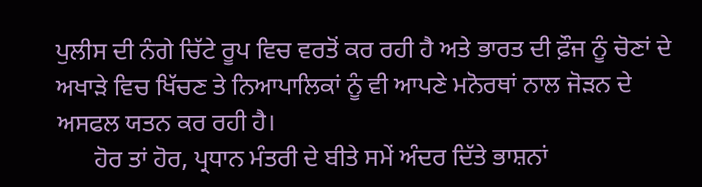ਪੁਲੀਸ ਦੀ ਨੰਗੇ ਚਿੱਟੇ ਰੂਪ ਵਿਚ ਵਰਤੋਂ ਕਰ ਰਹੀ ਹੈ ਅਤੇ ਭਾਰਤ ਦੀ ਫ਼ੌਜ ਨੂੰ ਚੋਣਾਂ ਦੇ ਅਖਾੜੇ ਵਿਚ ਖਿੱਚਣ ਤੇ ਨਿਆਪਾਲਿਕਾਂ ਨੂੰ ਵੀ ਆਪਣੇ ਮਨੋਰਥਾਂ ਨਾਲ ਜੋੜਨ ਦੇ ਅਸਫਲ ਯਤਨ ਕਰ ਰਹੀ ਹੈ।
      ਹੋਰ ਤਾਂ ਹੋਰ, ਪ੍ਰਧਾਨ ਮੰਤਰੀ ਦੇ ਬੀਤੇ ਸਮੇਂ ਅੰਦਰ ਦਿੱਤੇ ਭਾਸ਼ਨਾਂ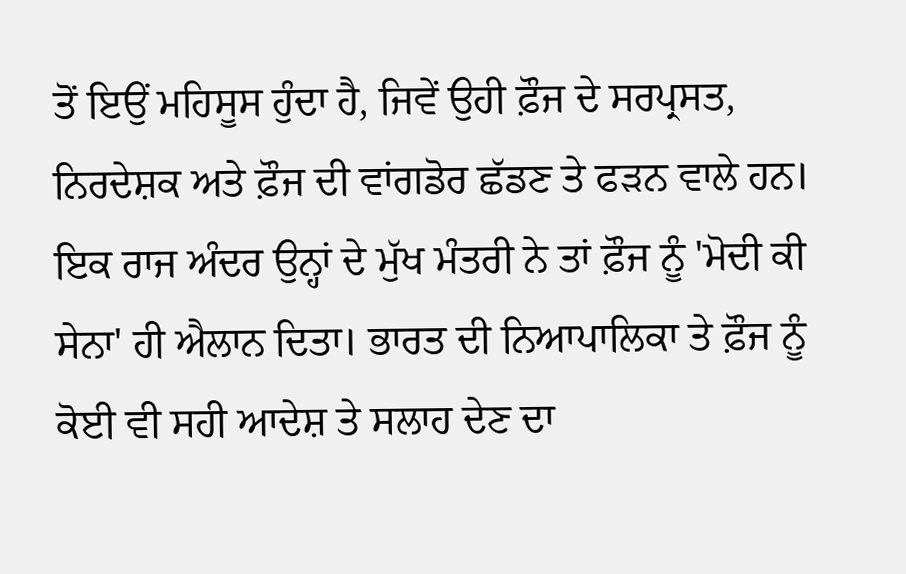ਤੋਂ ਇਉਂ ਮਹਿਸੂਸ ਹੁੰਦਾ ਹੈ, ਜਿਵੇਂ ਉਹੀ ਫ਼ੌਜ ਦੇ ਸਰਪ੍ਰਸਤ, ਨਿਰਦੇਸ਼ਕ ਅਤੇ ਫ਼ੌਜ ਦੀ ਵਾਂਗਡੋਰ ਛੱਡਣ ਤੇ ਫੜਨ ਵਾਲੇ ਹਨ। ਇਕ ਰਾਜ ਅੰਦਰ ਉਨ੍ਹਾਂ ਦੇ ਮੁੱਖ ਮੰਤਰੀ ਨੇ ਤਾਂ ਫ਼ੌਜ ਨੂੰ 'ਮੋਦੀ ਕੀ ਸੇਨਾ' ਹੀ ਐਲਾਨ ਦਿਤਾ। ਭਾਰਤ ਦੀ ਨਿਆਪਾਲਿਕਾ ਤੇ ਫ਼ੌਜ ਨੂੰ ਕੋਈ ਵੀ ਸਹੀ ਆਦੇਸ਼ ਤੇ ਸਲਾਹ ਦੇਣ ਦਾ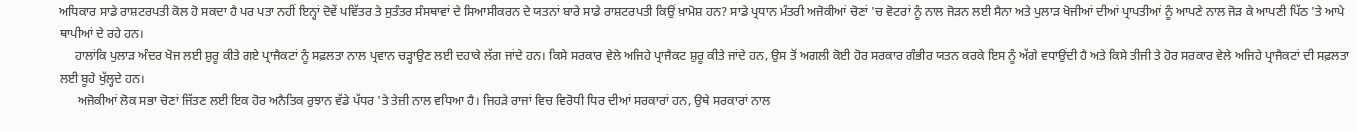ਅਧਿਕਾਰ ਸਾਡੇ ਰਾਸ਼ਟਰਪਤੀ ਕੋਲ ਹੋ ਸਕਦਾ ਹੈ ਪਰ ਪਤਾ ਨਹੀਂ ਇਨ੍ਹਾਂ ਦੋਵੇਂ ਪਵਿੱਤਰ ਤੇ ਸੁਤੰਤਰ ਸੰਸਥਾਵਾਂ ਦੇ ਸਿਆਸੀਕਰਨ ਦੇ ਯਤਨਾਂ ਬਾਰੇ ਸਾਡੇ ਰਾਸ਼ਟਰਪਤੀ ਕਿਉਂ ਖ਼ਾਮੋਸ਼ ਹਨ? ਸਾਡੇ ਪ੍ਰਧਾਨ ਮੰਤਰੀ ਅਜੋਕੀਆਂ ਚੋਣਾਂ 'ਚ ਵੋਟਰਾਂ ਨੂੰ ਨਾਲ ਜੋੜਨ ਲਈ ਸੈਨਾ ਅਤੇ ਪੁਲਾੜ ਖੋਜੀਆਂ ਦੀਆਂ ਪ੍ਰਾਪਤੀਆਂ ਨੂੰ ਆਪਣੇ ਨਾਲ ਜੋੜ ਕੇ ਆਪਣੀ ਪਿੱਠ 'ਤੇ ਆਪੇ ਥਾਪੀਆਂ ਦੇ ਰਹੇ ਹਨ।
     ਹਾਲਾਂਕਿ ਪੁਲਾੜ ਅੰਦਰ ਖੋਜ ਲਈ ਸ਼ੁਰੂ ਕੀਤੇ ਗਏ ਪ੍ਰਾਜੈਕਟਾਂ ਨੂੰ ਸਫ਼ਲਤਾ ਨਾਲ ਪ੍ਰਵਾਨ ਚੜ੍ਹਾਉਣ ਲਈ ਦਹਾਕੇ ਲੱਗ ਜਾਂਦੇ ਹਨ। ਕਿਸੇ ਸਰਕਾਰ ਵੇਲੇ ਅਜਿਹੇ ਪ੍ਰਾਜੈਕਟ ਸ਼ੁਰੂ ਕੀਤੇ ਜਾਂਦੇ ਹਨ, ਉਸ ਤੋਂ ਅਗਲੀ ਕੋਈ ਹੋਰ ਸਰਕਾਰ ਗੰਭੀਰ ਯਤਨ ਕਰਕੇ ਇਸ ਨੂੰ ਅੱਗੇ ਵਧਾਉਂਦੀ ਹੈ ਅਤੇ ਕਿਸੇ ਤੀਜੀ ਤੇ ਹੋਰ ਸਰਕਾਰ ਵੇਲੇ ਅਜਿਹੇ ਪ੍ਰਾਜੈਕਟਾਂ ਦੀ ਸਫ਼ਲਤਾ ਲਈ ਬੂਹੇ ਖੁੱਲ੍ਹਦੇ ਹਨ।
      ਅਜੋਕੀਆਂ ਲੋਕ ਸਭਾ ਚੋਣਾਂ ਜਿੱਤਣ ਲਈ ਇਕ ਹੋਰ ਅਨੈਤਿਕ ਰੁਝਾਨ ਵੱਡੇ ਪੱਧਰ 'ਤੇ ਤੇਜ਼ੀ ਨਾਲ ਵਧਿਆ ਹੈ। ਜਿਹੜੇ ਰਾਜਾਂ ਵਿਚ ਵਿਰੋਧੀ ਧਿਰ ਦੀਆਂ ਸਰਕਾਰਾਂ ਹਨ, ਉਥੇ ਸਰਕਾਰਾਂ ਨਾਲ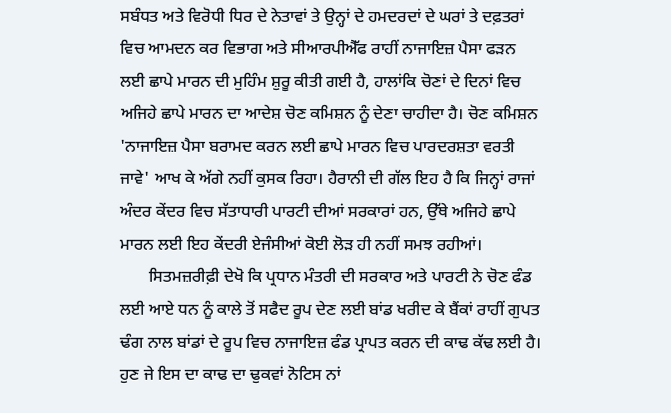ਸਬੰਧਤ ਅਤੇ ਵਿਰੋਧੀ ਧਿਰ ਦੇ ਨੇਤਾਵਾਂ ਤੇ ਉਨ੍ਹਾਂ ਦੇ ਹਮਦਰਦਾਂ ਦੇ ਘਰਾਂ ਤੇ ਦਫ਼ਤਰਾਂ ਵਿਚ ਆਮਦਨ ਕਰ ਵਿਭਾਗ ਅਤੇ ਸੀਆਰਪੀਐੱਫ ਰਾਹੀਂ ਨਾਜਾਇਜ਼ ਪੈਸਾ ਫੜਨ ਲਈ ਛਾਪੇ ਮਾਰਨ ਦੀ ਮੁਹਿੰਮ ਸ਼ੁਰੂ ਕੀਤੀ ਗਈ ਹੈ, ਹਾਲਾਂਕਿ ਚੋਣਾਂ ਦੇ ਦਿਨਾਂ ਵਿਚ ਅਜਿਹੇ ਛਾਪੇ ਮਾਰਨ ਦਾ ਆਦੇਸ਼ ਚੋਣ ਕਮਿਸ਼ਨ ਨੂੰ ਦੇਣਾ ਚਾਹੀਦਾ ਹੈ। ਚੋਣ ਕਮਿਸ਼ਨ 'ਨਾਜਾਇਜ਼ ਪੈਸਾ ਬਰਾਮਦ ਕਰਨ ਲਈ ਛਾਪੇ ਮਾਰਨ ਵਿਚ ਪਾਰਦਰਸ਼ਤਾ ਵਰਤੀ ਜਾਵੇ' ਆਖ ਕੇ ਅੱਗੇ ਨਹੀਂ ਕੁਸਕ ਰਿਹਾ। ਹੈਰਾਨੀ ਦੀ ਗੱਲ ਇਹ ਹੈ ਕਿ ਜਿਨ੍ਹਾਂ ਰਾਜਾਂ ਅੰਦਰ ਕੇਂਦਰ ਵਿਚ ਸੱਤਾਧਾਰੀ ਪਾਰਟੀ ਦੀਆਂ ਸਰਕਾਰਾਂ ਹਨ, ਉੱਥੇ ਅਜਿਹੇ ਛਾਪੇ ਮਾਰਨ ਲਈ ਇਹ ਕੇਂਦਰੀ ਏਜੰਸੀਆਂ ਕੋਈ ਲੋੜ ਹੀ ਨਹੀਂ ਸਮਝ ਰਹੀਆਂ।
       ਸਿਤਮਜ਼ਰੀਫ਼ੀ ਦੇਖੋ ਕਿ ਪ੍ਰਧਾਨ ਮੰਤਰੀ ਦੀ ਸਰਕਾਰ ਅਤੇ ਪਾਰਟੀ ਨੇ ਚੋਣ ਫੰਡ ਲਈ ਆਏ ਧਨ ਨੂੰ ਕਾਲੇ ਤੋਂ ਸਫੈਦ ਰੂਪ ਦੇਣ ਲਈ ਬਾਂਡ ਖਰੀਦ ਕੇ ਬੈਂਕਾਂ ਰਾਹੀਂ ਗੁਪਤ ਢੰਗ ਨਾਲ ਬਾਂਡਾਂ ਦੇ ਰੂਪ ਵਿਚ ਨਾਜਾਇਜ਼ ਫੰਡ ਪ੍ਰਾਪਤ ਕਰਨ ਦੀ ਕਾਢ ਕੱਢ ਲਈ ਹੈ। ਹੁਣ ਜੇ ਇਸ ਦਾ ਕਾਢ ਦਾ ਢੁਕਵਾਂ ਨੋਟਿਸ ਨਾਂ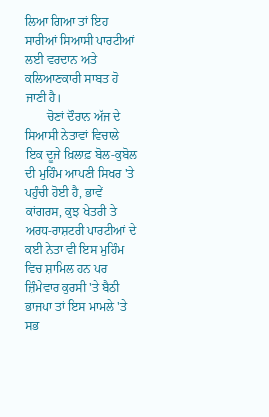ਲਿਆ ਗਿਆ ਤਾਂ ਇਹ ਸਾਰੀਆਂ ਸਿਆਸੀ ਪਾਰਟੀਆਂ ਲਈ ਵਰਦਾਨ ਅਤੇ ਕਲਿਆਣਕਾਰੀ ਸਾਬਤ ਹੋ ਜਾਣੀ ਹੈ।
       ਚੋਣਾਂ ਦੌਰਾਨ ਅੱਜ ਦੇ ਸਿਆਸੀ ਨੇਤਾਵਾਂ ਵਿਚਾਲੇ ਇਕ ਦੂਜੇ ਖ਼ਿਲਾਫ਼ ਬੋਲ-ਕੁਬੋਲ ਦੀ ਮੁਹਿੰਮ ਆਪਣੀ ਸਿਖਰ 'ਤੇ ਪਹੁੰਚੀ ਹੋਈ ਹੈ, ਭਾਵੇਂ ਕਾਂਗਰਸ, ਕੁਝ ਖੇਤਰੀ ਤੇ ਅਰਧ-ਰਾਸ਼ਟਰੀ ਪਾਰਟੀਆਂ ਦੇ ਕਈ ਨੇਤਾ ਵੀ ਇਸ ਮੁਹਿੰਮ ਵਿਚ ਸ਼ਾਮਿਲ ਹਨ ਪਰ ਜ਼ਿੰਮੇਵਾਰ ਕੁਰਸੀ 'ਤੇ ਬੈਠੀ ਭਾਜਪਾ ਤਾਂ ਇਸ ਮਾਮਲੇ 'ਤੇ ਸਭ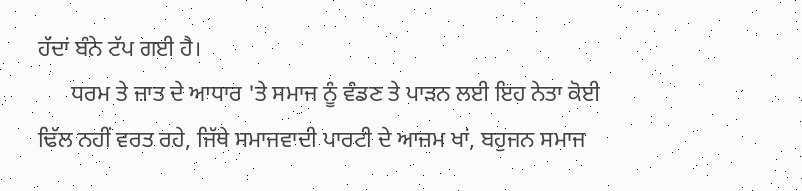ਹੱਦਾਂ ਬੰਨੇ ਟੱਪ ਗਈ ਹੈ।
      ਧਰਮ ਤੇ ਜ਼ਾਤ ਦੇ ਆਧਾਰ 'ਤੇ ਸਮਾਜ ਨੂੰ ਵੰਡਣ ਤੇ ਪਾੜਨ ਲਈ ਇਹ ਨੇਤਾ ਕੋਈ ਢਿੱਲ ਨਹੀਂ ਵਰਤ ਰਹੇ, ਜਿੱਥੇ ਸਮਾਜਵਾਦੀ ਪਾਰਟੀ ਦੇ ਆਜ਼ਮ ਖਾਂ, ਬਹੁਜਨ ਸਮਾਜ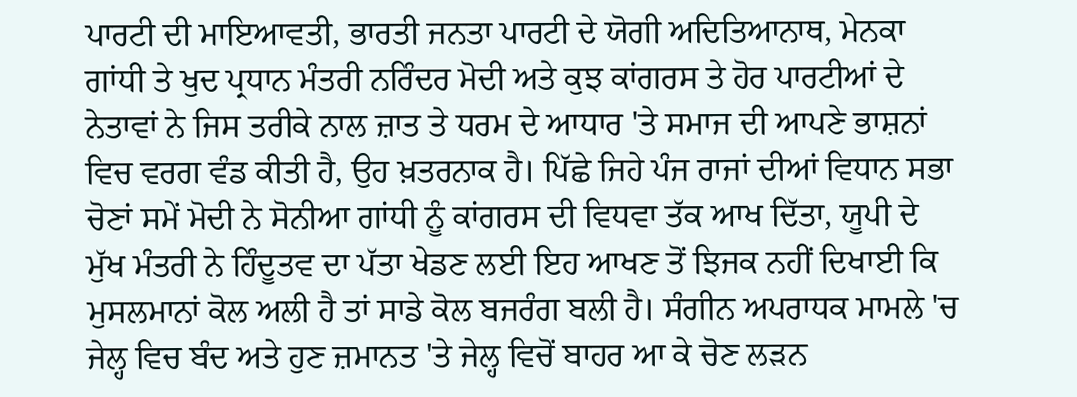ਪਾਰਟੀ ਦੀ ਮਾਇਆਵਤੀ, ਭਾਰਤੀ ਜਨਤਾ ਪਾਰਟੀ ਦੇ ਯੋਗੀ ਅਦਿਤਿਆਨਾਥ, ਮੇਨਕਾ ਗਾਂਧੀ ਤੇ ਖੁਦ ਪ੍ਰਧਾਨ ਮੰਤਰੀ ਨਰਿੰਦਰ ਮੋਦੀ ਅਤੇ ਕੁਝ ਕਾਂਗਰਸ ਤੇ ਹੋਰ ਪਾਰਟੀਆਂ ਦੇ ਨੇਤਾਵਾਂ ਨੇ ਜਿਸ ਤਰੀਕੇ ਨਾਲ ਜ਼ਾਤ ਤੇ ਧਰਮ ਦੇ ਆਧਾਰ 'ਤੇ ਸਮਾਜ ਦੀ ਆਪਣੇ ਭਾਸ਼ਨਾਂ ਵਿਚ ਵਰਗ ਵੰਡ ਕੀਤੀ ਹੈ, ਉਹ ਖ਼ਤਰਨਾਕ ਹੈ। ਪਿੱਛੇ ਜਿਹੇ ਪੰਜ ਰਾਜਾਂ ਦੀਆਂ ਵਿਧਾਨ ਸਭਾ ਚੋਣਾਂ ਸਮੇਂ ਮੋਦੀ ਨੇ ਸੋਨੀਆ ਗਾਂਧੀ ਨੂੰ ਕਾਂਗਰਸ ਦੀ ਵਿਧਵਾ ਤੱਕ ਆਖ ਦਿੱਤਾ, ਯੂਪੀ ਦੇ ਮੁੱਖ ਮੰਤਰੀ ਨੇ ਹਿੰਦੂਤਵ ਦਾ ਪੱਤਾ ਖੇਡਣ ਲਈ ਇਹ ਆਖਣ ਤੋਂ ਝਿਜਕ ਨਹੀਂ ਦਿਖਾਈ ਕਿ ਮੁਸਲਮਾਨਾਂ ਕੋਲ ਅਲੀ ਹੈ ਤਾਂ ਸਾਡੇ ਕੋਲ ਬਜਰੰਗ ਬਲੀ ਹੈ। ਸੰਗੀਨ ਅਪਰਾਧਕ ਮਾਮਲੇ 'ਚ ਜੇਲ੍ਹ ਵਿਚ ਬੰਦ ਅਤੇ ਹੁਣ ਜ਼ਮਾਨਤ 'ਤੇ ਜੇਲ੍ਹ ਵਿਚੋਂ ਬਾਹਰ ਆ ਕੇ ਚੋਣ ਲੜਨ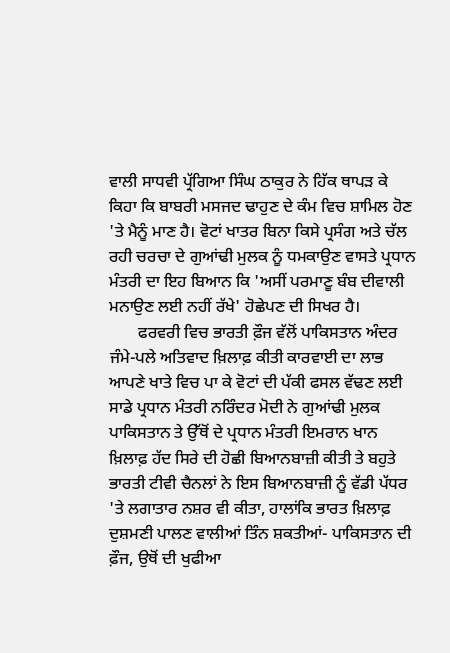ਵਾਲੀ ਸਾਧਵੀ ਪ੍ਰੱਗਿਆ ਸਿੰਘ ਠਾਕੁਰ ਨੇ ਹਿੱਕ ਥਾਪੜ ਕੇ ਕਿਹਾ ਕਿ ਬਾਬਰੀ ਮਸਜਦ ਢਾਹੁਣ ਦੇ ਕੰਮ ਵਿਚ ਸ਼ਾਮਿਲ ਹੋਣ 'ਤੇ ਮੈਨੂੰ ਮਾਣ ਹੈ। ਵੋਟਾਂ ਖਾਤਰ ਬਿਨਾ ਕਿਸੇ ਪ੍ਰਸੰਗ ਅਤੇ ਚੱਲ ਰਹੀ ਚਰਚਾ ਦੇ ਗੁਆਂਢੀ ਮੁਲਕ ਨੂੰ ਧਮਕਾਉਣ ਵਾਸਤੇ ਪ੍ਰਧਾਨ ਮੰਤਰੀ ਦਾ ਇਹ ਬਿਆਨ ਕਿ 'ਅਸੀਂ ਪਰਮਾਣੂ ਬੰਬ ਦੀਵਾਲੀ ਮਨਾਉਣ ਲਈ ਨਹੀਂ ਰੱਖੇ' ਹੋਛੇਪਣ ਦੀ ਸਿਖਰ ਹੈ।
       ਫਰਵਰੀ ਵਿਚ ਭਾਰਤੀ ਫ਼ੌਜ ਵੱਲੋਂ ਪਾਕਿਸਤਾਨ ਅੰਦਰ ਜੰਮੇ-ਪਲੇ ਅਤਿਵਾਦ ਖ਼ਿਲਾਫ਼ ਕੀਤੀ ਕਾਰਵਾਈ ਦਾ ਲਾਭ ਆਪਣੇ ਖਾਤੇ ਵਿਚ ਪਾ ਕੇ ਵੋਟਾਂ ਦੀ ਪੱਕੀ ਫਸਲ ਵੱਢਣ ਲਈ ਸਾਡੇ ਪ੍ਰਧਾਨ ਮੰਤਰੀ ਨਰਿੰਦਰ ਮੋਦੀ ਨੇ ਗੁਆਂਢੀ ਮੁਲਕ ਪਾਕਿਸਤਾਨ ਤੇ ਉੱਥੋਂ ਦੇ ਪ੍ਰਧਾਨ ਮੰਤਰੀ ਇਮਰਾਨ ਖਾਨ ਖ਼ਿਲਾਫ਼ ਹੱਦ ਸਿਰੇ ਦੀ ਹੋਛੀ ਬਿਆਨਬਾਜ਼ੀ ਕੀਤੀ ਤੇ ਬਹੁਤੇ ਭਾਰਤੀ ਟੀਵੀ ਚੈਨਲਾਂ ਨੇ ਇਸ ਬਿਆਨਬਾਜ਼ੀ ਨੂੰ ਵੱਡੀ ਪੱਧਰ 'ਤੇ ਲਗਾਤਾਰ ਨਸ਼ਰ ਵੀ ਕੀਤਾ, ਹਾਲਾਂਕਿ ਭਾਰਤ ਖ਼ਿਲਾਫ਼ ਦੁਸ਼ਮਣੀ ਪਾਲਣ ਵਾਲੀਆਂ ਤਿੰਨ ਸ਼ਕਤੀਆਂ- ਪਾਕਿਸਤਾਨ ਦੀ ਫ਼ੌਜ, ਉਥੋਂ ਦੀ ਖੁਫੀਆ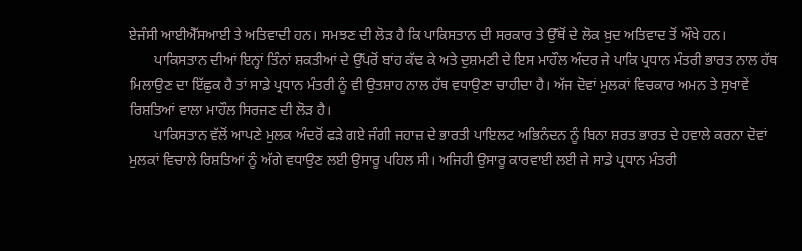ਏਜੰਸੀ ਆਈਐੱਸਆਈ ਤੇ ਅਤਿਵਾਦੀ ਹਨ। ਸਮਝਣ ਦੀ ਲੋੜ ਹੈ ਕਿ ਪਾਕਿਸਤਾਨ ਦੀ ਸਰਕਾਰ ਤੇ ਉੱਥੋਂ ਦੇ ਲੋਕ ਖ਼ੁਦ ਅਤਿਵਾਦ ਤੋਂ ਔਖੇ ਹਨ।
       ਪਾਕਿਸਤਾਨ ਦੀਆਂ ਇਨ੍ਹਾਂ ਤਿੰਨਾਂ ਸ਼ਕਤੀਆਂ ਦੇ ਉੱਪਰੋਂ ਬਾਂਹ ਕੱਢ ਕੇ ਅਤੇ ਦੁਸ਼ਮਣੀ ਦੇ ਇਸ ਮਾਹੌਲ ਅੰਦਰ ਜੇ ਪਾਕਿ ਪ੍ਰਧਾਨ ਮੰਤਰੀ ਭਾਰਤ ਨਾਲ ਹੱਥ ਮਿਲਾਉਣ ਦਾ ਇੱਛੁਕ ਹੈ ਤਾਂ ਸਾਡੇ ਪ੍ਰਧਾਨ ਮੰਤਰੀ ਨੂੰ ਵੀ ਉਤਸ਼ਾਹ ਨਾਲ ਹੱਥ ਵਧਾਉਣਾ ਚਾਹੀਦਾ ਹੈ। ਅੱਜ ਦੋਵਾਂ ਮੁਲਕਾਂ ਵਿਚਕਾਰ ਅਮਨ ਤੇ ਸੁਖਾਵੇਂ ਰਿਸ਼ਤਿਆਂ ਵਾਲਾ ਮਾਹੌਲ ਸਿਰਜਣ ਦੀ ਲੋੜ ਹੈ।
       ਪਾਕਿਸਤਾਨ ਵੱਲੋਂ ਆਪਣੇ ਮੁਲਕ ਅੰਦਰੋਂ ਫੜੇ ਗਏ ਜੰਗੀ ਜਹਾਜ਼ ਦੇ ਭਾਰਤੀ ਪਾਇਲਟ ਅਭਿਨੰਦਨ ਨੂੰ ਬਿਨਾ ਸ਼ਰਤ ਭਾਰਤ ਦੇ ਹਵਾਲੇ ਕਰਨਾ ਦੋਵਾਂ ਮੁਲਕਾਂ ਵਿਚਾਲੇ ਰਿਸ਼ਤਿਆਂ ਨੂੰ ਅੱਗੇ ਵਧਾਉਣ ਲਈ ਉਸਾਰੂ ਪਹਿਲ ਸੀ। ਅਜਿਹੀ ਉਸਾਰੂ ਕਾਰਵਾਈ ਲਈ ਜੇ ਸਾਡੇ ਪ੍ਰਧਾਨ ਮੰਤਰੀ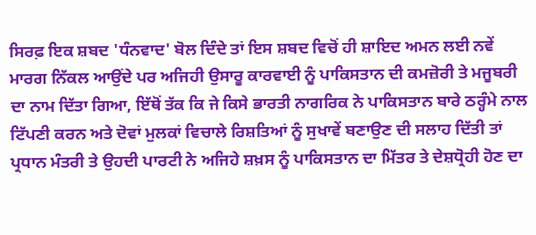ਸਿਰਫ਼ ਇਕ ਸ਼ਬਦ 'ਧੰਨਵਾਦ' ਬੋਲ ਦਿੰਦੇ ਤਾਂ ਇਸ ਸ਼ਬਦ ਵਿਚੋਂ ਹੀ ਸ਼ਾਇਦ ਅਮਨ ਲਈ ਨਵੇਂ ਮਾਰਗ ਨਿੱਕਲ ਆਉਂਦੇ ਪਰ ਅਜਿਹੀ ਉਸਾਰੂ ਕਾਰਵਾਈ ਨੂੰ ਪਾਕਿਸਤਾਨ ਦੀ ਕਮਜ਼ੋਰੀ ਤੇ ਮਜੂਬਰੀ ਦਾ ਨਾਮ ਦਿੱਤਾ ਗਿਆ, ਇੱਥੋਂ ਤੱਕ ਕਿ ਜੇ ਕਿਸੇ ਭਾਰਤੀ ਨਾਗਰਿਕ ਨੇ ਪਾਕਿਸਤਾਨ ਬਾਰੇ ਠਰ੍ਹੰਮੇ ਨਾਲ ਟਿੱਪਣੀ ਕਰਨ ਅਤੇ ਦੋਵਾਂ ਮੁਲਕਾਂ ਵਿਚਾਲੇ ਰਿਸ਼ਤਿਆਂ ਨੂੰ ਸੁਖਾਵੇਂ ਬਣਾਉਣ ਦੀ ਸਲਾਹ ਦਿੱਤੀ ਤਾਂ ਪ੍ਰਧਾਨ ਮੰਤਰੀ ਤੇ ਉਹਦੀ ਪਾਰਟੀ ਨੇ ਅਜਿਹੇ ਸ਼ਖ਼ਸ ਨੂੰ ਪਾਕਿਸਤਾਨ ਦਾ ਮਿੱਤਰ ਤੇ ਦੇਸ਼ਧ੍ਰੋਹੀ ਹੋਣ ਦਾ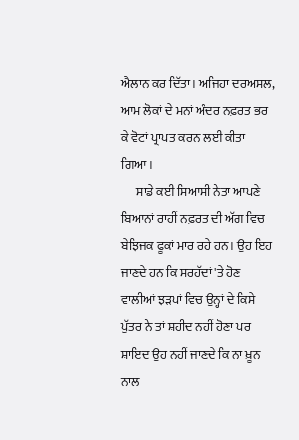ਐਲਾਨ ਕਰ ਦਿੱਤਾ। ਅਜਿਹਾ ਦਰਅਸਲ, ਆਮ ਲੋਕਾਂ ਦੇ ਮਨਾਂ ਅੰਦਰ ਨਫ਼ਰਤ ਭਰ ਕੇ ਵੋਟਾਂ ਪ੍ਰਾਪਤ ਕਰਨ ਲਈ ਕੀਤਾ ਗਿਆ।
      ਸਾਡੇ ਕਈ ਸਿਆਸੀ ਨੇਤਾ ਆਪਣੇ ਬਿਆਨਾਂ ਰਾਹੀਂ ਨਫ਼ਰਤ ਦੀ ਅੱਗ ਵਿਚ ਬੇਝਿਜਕ ਫੂਕਾਂ ਮਾਰ ਰਹੇ ਹਨ। ਉਹ ਇਹ ਜਾਣਦੇ ਹਨ ਕਿ ਸਰਹੱਦਾਂ 'ਤੇ ਹੋਣ ਵਾਲੀਆਂ ਝੜਪਾਂ ਵਿਚ ਉਨ੍ਹਾਂ ਦੇ ਕਿਸੇ ਪੁੱਤਰ ਨੇ ਤਾਂ ਸ਼ਹੀਦ ਨਹੀਂ ਹੋਣਾ ਪਰ ਸ਼ਾਇਦ ਉਹ ਨਹੀਂ ਜਾਣਦੇ ਕਿ ਨਾ ਖ਼ੂਨ ਨਾਲ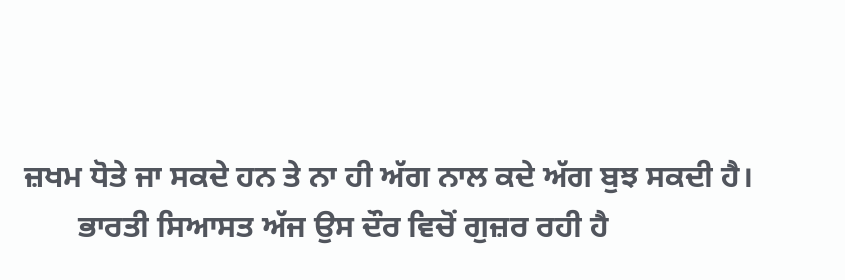ਜ਼ਖਮ ਧੋਤੇ ਜਾ ਸਕਦੇ ਹਨ ਤੇ ਨਾ ਹੀ ਅੱਗ ਨਾਲ ਕਦੇ ਅੱਗ ਬੁਝ ਸਕਦੀ ਹੈ।
       ਭਾਰਤੀ ਸਿਆਸਤ ਅੱਜ ਉਸ ਦੌਰ ਵਿਚੋਂ ਗੁਜ਼ਰ ਰਹੀ ਹੈ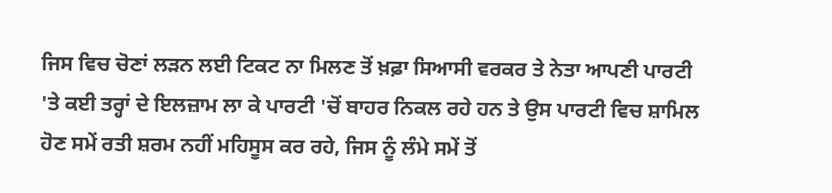ਜਿਸ ਵਿਚ ਚੋਣਾਂ ਲੜਨ ਲਈ ਟਿਕਟ ਨਾ ਮਿਲਣ ਤੋਂ ਖ਼ਫ਼ਾ ਸਿਆਸੀ ਵਰਕਰ ਤੇ ਨੇਤਾ ਆਪਣੀ ਪਾਰਟੀ 'ਤੇ ਕਈ ਤਰ੍ਹਾਂ ਦੇ ਇਲਜ਼ਾਮ ਲਾ ਕੇ ਪਾਰਟੀ 'ਚੋਂ ਬਾਹਰ ਨਿਕਲ ਰਹੇ ਹਨ ਤੇ ਉਸ ਪਾਰਟੀ ਵਿਚ ਸ਼ਾਮਿਲ ਹੋਣ ਸਮੇਂ ਰਤੀ ਸ਼ਰਮ ਨਹੀਂ ਮਹਿਸੂਸ ਕਰ ਰਹੇ, ਜਿਸ ਨੂੰ ਲੰਮੇ ਸਮੇਂ ਤੋਂ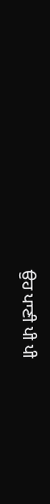ਉਹ ਪਾਣੀ ਪੀ ਪੀ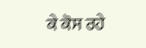ਕੇ ਕੋਸ ਰਹੇ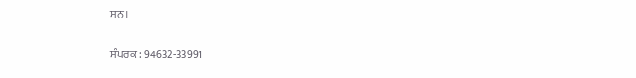ਸਨ।

ਸੰਪਰਕ : 94632-33991